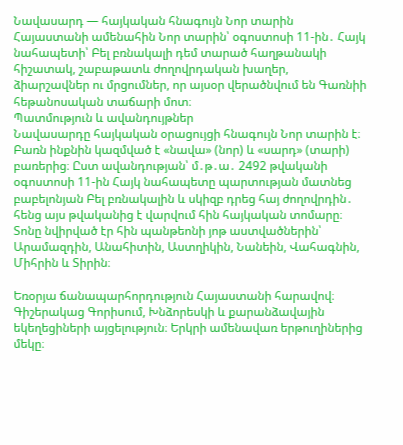Նավասարդ — հայկական հնագույն Նոր տարին
Հայաստանի ամենահին Նոր տարին՝ օգոստոսի 11-ին․ Հայկ նահապետի՝ Բել բռնակալի դեմ տարած հաղթանակի հիշատակ, շաբաթատև ժողովրդական խաղեր, ձիարշավներ ու մրցումներ, որ այսօր վերածնվում են Գառնիի հեթանոսական տաճարի մոտ։
Պատմություն և ավանդույթներ
Նավասարդը հայկական օրացույցի հնագույն Նոր տարին է։ Բառն ինքնին կազմված է «նավա» (նոր) և «սարդ» (տարի) բառերից։ Ըստ ավանդության՝ մ․թ․ա․ 2492 թվականի օգոստոսի 11-ին Հայկ նահապետը պարտության մատնեց բաբելոնյան Բել բռնակալին և սկիզբ դրեց հայ ժողովրդին․ հենց այս թվականից է վարվում հին հայկական տոմարը։ Տոնը նվիրված էր հին պանթեոնի յոթ աստվածներին՝ Արամազդին, Անահիտին, Աստղիկին, Նանեին, Վահագնին, Միհրին և Տիրին։

Եռօրյա ճանապարհորդություն Հայաստանի հարավով։ Գիշերակաց Գորիսում, Խնձորեսկի և քարանձավային եկեղեցիների այցելություն։ Երկրի ամենավառ երթուղիներից մեկը։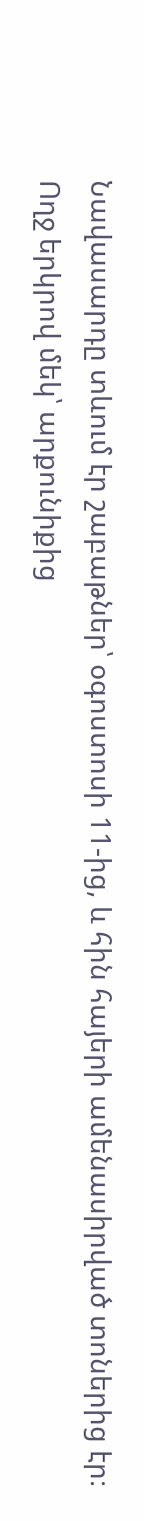Նավասարդը տևում էր շաբաթներ՝ օգոստոսի 11-ից, և հին հայերի ամենասիրված տոներից էր։ Ողջ երկրով մեկ՝ արքունիքից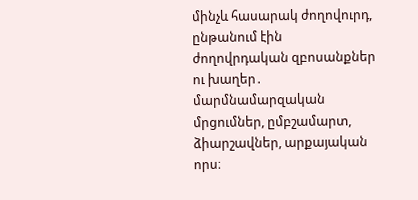մինչև հասարակ ժողովուրդ, ընթանում էին ժողովրդական զբոսանքներ ու խաղեր․ մարմնամարզական մրցումներ, ըմբշամարտ, ձիարշավներ, արքայական որս։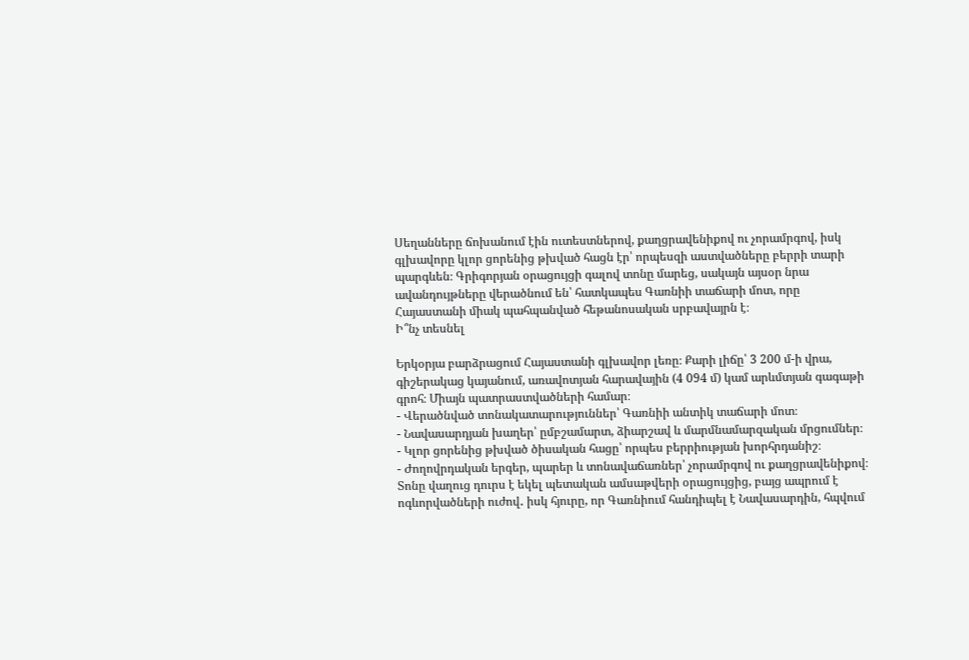Սեղանները ճոխանում էին ուտեստներով, քաղցրավենիքով ու չորամրգով, իսկ գլխավորը կլոր ցորենից թխված հացն էր՝ որպեսզի աստվածները բերրի տարի պարգևեն։ Գրիգորյան օրացույցի գալով տոնը մարեց, սակայն այսօր նրա ավանդույթները վերածնում են՝ հատկապես Գառնիի տաճարի մոտ, որը Հայաստանի միակ պահպանված հեթանոսական սրբավայրն է։
Ի՞նչ տեսնել

Երկօրյա բարձրացում Հայաստանի գլխավոր լեռը։ Քարի լիճը՝ 3 200 մ-ի վրա, գիշերակաց կայանում, առավոտյան հարավային (4 094 մ) կամ արևմտյան գագաթի գրոհ։ Միայն պատրաստվածների համար։
- Վերածնված տոնակատարություններ՝ Գառնիի անտիկ տաճարի մոտ։
- Նավասարդյան խաղեր՝ ըմբշամարտ, ձիարշավ և մարմնամարզական մրցումներ։
- Կլոր ցորենից թխված ծիսական հացը՝ որպես բերրիության խորհրդանիշ։
- Ժողովրդական երգեր, պարեր և տոնավաճառներ՝ չորամրգով ու քաղցրավենիքով։
Տոնը վաղուց դուրս է եկել պետական ամսաթվերի օրացույցից, բայց ապրում է ոգևորվածների ուժով․ իսկ հյուրը, որ Գառնիում հանդիպել է Նավասարդին, հպվում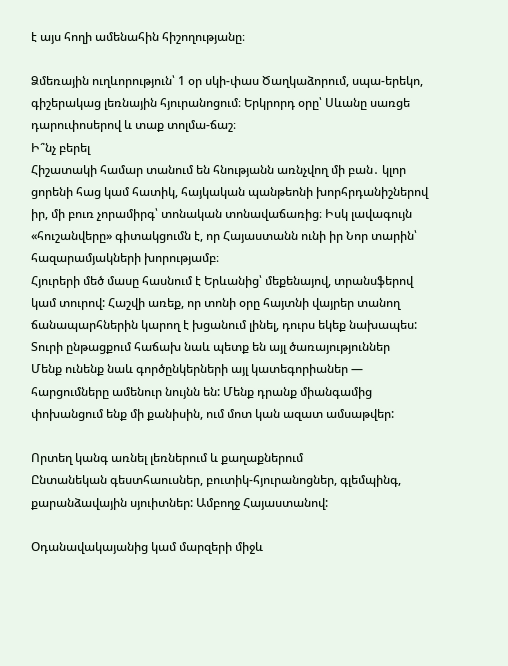է այս հողի ամենահին հիշողությանը։

Ձմեռային ուղևորություն՝ 1 օր սկի-փաս Ծաղկաձորում, սպա-երեկո, գիշերակաց լեռնային հյուրանոցում։ Երկրորդ օրը՝ Սևանը սառցե դարուփոսերով և տաք տոլմա-ճաշ։
Ի՞նչ բերել
Հիշատակի համար տանում են հնությանն առնչվող մի բան․ կլոր ցորենի հաց կամ հատիկ, հայկական պանթեոնի խորհրդանիշներով իր, մի բուռ չորամիրգ՝ տոնական տոնավաճառից։ Իսկ լավագույն «հուշանվերը» գիտակցումն է, որ Հայաստանն ունի իր Նոր տարին՝ հազարամյակների խորությամբ։
Հյուրերի մեծ մասը հասնում է Երևանից՝ մեքենայով, տրանսֆերով կամ տուրով: Հաշվի առեք, որ տոնի օրը հայտնի վայրեր տանող ճանապարհներին կարող է խցանում լինել, դուրս եկեք նախապես:
Տուրի ընթացքում հաճախ նաև պետք են այլ ծառայություններ
Մենք ունենք նաև գործընկերների այլ կատեգորիաներ — հարցումները ամենուր նույնն են: Մենք դրանք միանգամից փոխանցում ենք մի քանիսին, ում մոտ կան ազատ ամսաթվեր:

Որտեղ կանգ առնել լեռներում և քաղաքներում
Ընտանեկան գեստհաուսներ, բուտիկ-հյուրանոցներ, գլեմպինգ, քարանձավային սյուիտներ: Ամբողջ Հայաստանով:

Օդանավակայանից կամ մարզերի միջև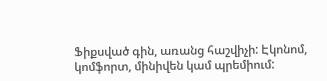Ֆիքսված գին, առանց հաշվիչի: Էկոնոմ, կոմֆորտ, մինիվեն կամ պրեմիում: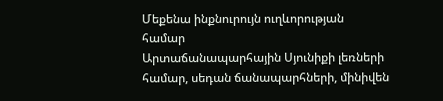Մեքենա ինքնուրույն ուղևորության համար
Արտաճանապարհային Սյունիքի լեռների համար, սեդան ճանապարհների, մինիվեն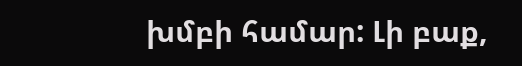խմբի համար: Լի բաք,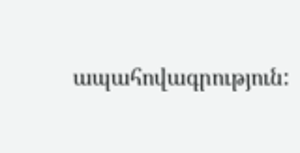ապահովագրություն: